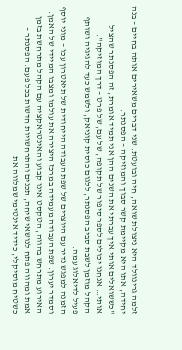זלמה גרינוולד היא ניצולת שואה, חיה ובועטת. שני דברים משאירים אותה בחיים – בנה יחידה, אתו היא מקיימת קשר סבוך והמוזיקה – הפסנתר.
"כששואלים אותי איך עברתי את השנים ההן אני תמיד אומרת, זה הפסנתר שהציל אותי… אנחנו יכולים לספר סיפור של תקופה, של עם, של פרט – דרך המוזיקה".
הקהל מוזמן לשבת סביב הפסנתר, ללגום כוסית קוניאק, ולשמש כעד להגיגיה ושותף פעיל לדיאלוג עמה.
הזמנה למפגש נדיר עם היוצרים של שפת העבודה הייחודית של תיאטרון עכו – מוני יוסף וסמדר יערון. שפת העבודה מעמידה במרכז היצירה את עולמו ומצבו המיידי של האמן. האירוע מתרחש בהווה, הטקסט אינו קבוע והאינטראקציה עם הקהל מתרחשת בזמן אמת ומהווה פתח לנושאי שיחה, תכנים והתרחשויות חדשות בכל פעם. הפסנתר – כשטיח מוסיקלי, כידיד אינטימי שמלווה את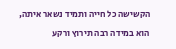הקשישה כל חייה ותמיד נשאר איתה, הוא במידה רבה תירוץ ורקע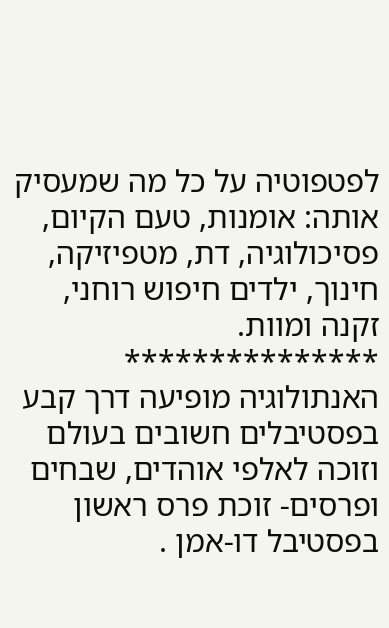לפטפוטיה על כל מה שמעסיק אותה: אומנות, טעם הקיום, פסיכולוגיה, דת, מטפיזיקה, חינוך, ילדים חיפוש רוחני, זקנה ומוות.
***************
האנתולוגיה מופיעה דרך קבע בפסטיבלים חשובים בעולם וזוכה לאלפי אוהדים, שבחים ופרסים- זוכת פרס ראשון בפסטיבל דו-אמן .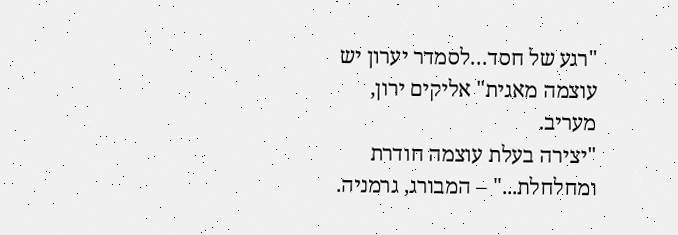"רגע של חסד…לסמדר יערון יש עוצמה מאגית" אליקים ירון, מעריב.
"יצירה בעלת עוצמה חודרת ומחלחלת..." – המבורג, גרמניה.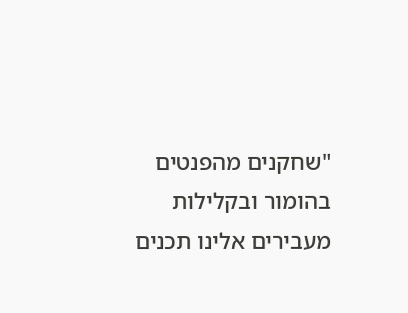"שחקנים מהפנטים בהומור ובקלילות מעבירים אלינו תכנים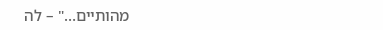מהותיים…" – לה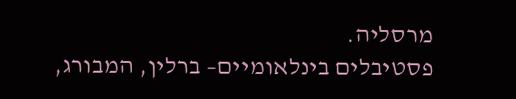מרסליה.
פסטיבלים בינלאומיים– ברלין, המבורג,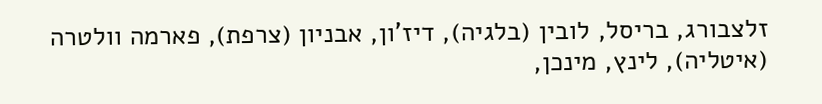זלצבורג, בריסל, לובין (בלגיה), דיז'ון, אבניון (צרפת), פארמה וולטרה (איטליה), לינץ, מינכן,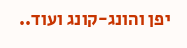יפן והונג-קונג ועוד..